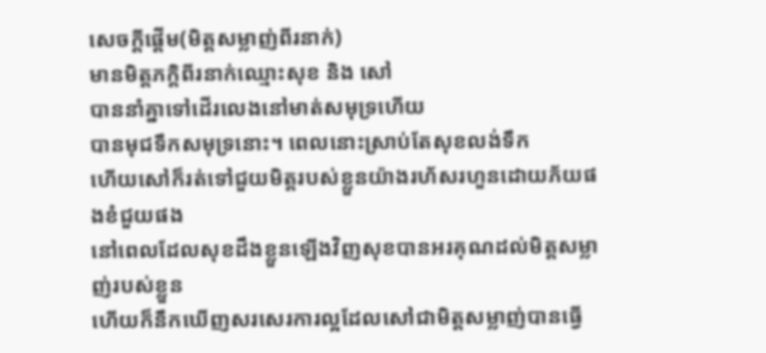សេចក្តីផ្តើម(មិត្តសម្លាញ់ពីរនាក់)
មានមិត្តភក្តិពីរនាក់ឈ្មោះសុខ និង សៅ
បាននាំគ្នាទៅដើរលេងនៅមាត់សមុទ្រហើយ
បានមុជទឹកសមុទ្រនោះ។ ពេលនោះស្រាប់តែសុខលង់ទឹក
ហើយសៅក៏រត់ទៅជួយមិត្តរបស់ខ្លួនយ៉ាងរហ័សរហួនដោយភ័យផងខំជួយផង
នៅពេលដែលសុខដឹងខ្លួនឡើងវិញសុខបានអរគុណដល់មិត្តសម្លាញ់របស់ខ្លួន
ហើយក៏នឹកឃើញសរសេរការល្អដែលសៅជាមិត្តសម្លាញ់បានធ្វើ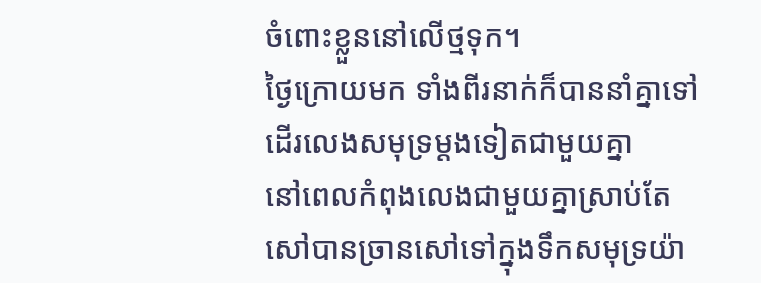ចំពោះខ្លួននៅលើថ្មទុក។
ថ្ងៃក្រោយមក ទាំងពីរនាក់ក៏បាននាំគ្នាទៅដើរលេងសមុទ្រម្តងទៀតជាមួយគ្នា
នៅពេលកំពុងលេងជាមួយគ្នាស្រាប់តែ សៅបានច្រានសៅទៅក្នុងទឹកសមុទ្រយ៉ា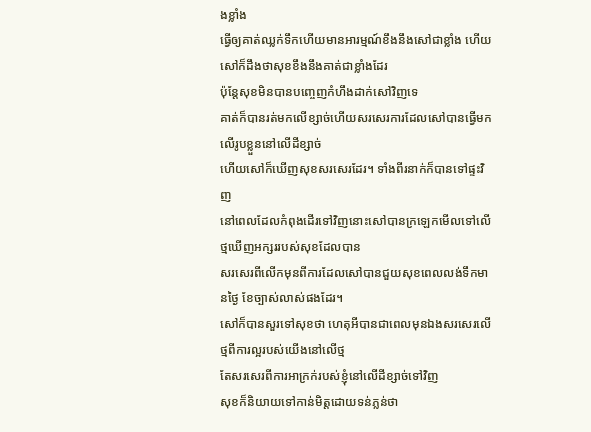ងខ្លាំង
ធ្វើឲ្យគាត់ឈ្លក់ទឹកហើយមានអារម្មណ៍ខឹងនឹងសៅជាខ្លាំង ហើយសៅក៏ដឹងថាសុខខឹងនឹងគាត់ជាខ្លាំងដែរ
ប៉ុន្តែសុខមិនបានបញ្ចេញកំហឹងដាក់សៅវិញទេ
គាត់ក៏បានរត់មកលើខ្សាច់ហើយសរសេរការដែលសៅបានធ្វើមកលើរូបខ្លួននៅលើដីខ្សាច់
ហើយសៅក៏ឃើញសុខសរសេរដែរ។ ទាំងពីរនាក់ក៏បានទៅផ្ទះវិញ
នៅពេលដែលកំពុងដើរទៅវិញនោះសៅបានក្រឡេកមើលទៅលើថ្មឃើញអក្សររបស់សុខដែលបាន
សរសេរពីលើកមុនពីការដែលសៅបានជួយសុខពេលលង់ទឹកមានថ្ងៃ ខែច្បាស់លាស់ផងដែរ។
សៅក៏បានសួរទៅសុខថា ហេតុអីបានជាពេលមុនឯងសរសេរលើថ្មពីការល្អរបស់យើងនៅលើថ្ម
តែសរសេរពីការអាក្រក់របស់ខ្ញុំនៅលើដីខ្សាច់ទៅវិញ
សុខក៏និយាយទៅកាន់មិត្តដោយទន់ភ្លន់ថា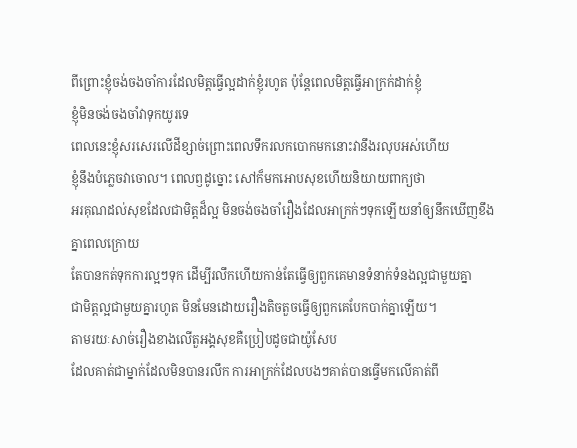ពីព្រោះខ្ញុំចង់ចងចាំការដែលមិត្តធ្វើល្អដាក់ខ្ញុំរហូត ប៉ុន្តែពេលមិត្តធ្វើអាក្រក់ដាក់ខ្ញុំ
ខ្ញុំមិនចង់ចងចាំវាទុកយូរទេ
ពេលនេះខ្ញុំសរសេរលើដីខ្សាច់ព្រោះពេលទឹករលកបោកមកនោះវានឹងរលុបអស់ហើយ
ខ្ញុំនឹងបំភ្លេចវាចោល។ ពេលឭដូច្នោះ សៅក៏មកអោបសុខហើយនិយាយពាក្យថា
អរគុណដល់សុខដែលជាមិត្តដ៏ល្អ មិនចង់ចងចាំរឿងដែលអាក្រក់ៗទុកឡើយនាំឲ្យនឹកឃើញខឹងគ្នាពេលក្រោយ
តែបានកត់ទុកការល្អៗទុក ដើម្បីរលឹកហើយកាន់តែធ្វើឲ្យពួកគេមានទំនាក់ទំនងល្អជាមួយគ្នា
ជាមិត្តល្អជាមួយគ្នារហូត មិនមែនដោយរឿងតិចតួចធ្វើឲ្យពួកគេបែកបាក់គ្នាឡើយ។
តាមរយៈសាច់រឿងខាងលើតួអង្គសុខគឺប្រៀបដូចជាយ៉ូសែប
ដែលគាត់ជាម្នាក់ដែលមិនបានរលឹក ការអាក្រក់ដែលបងៗគាត់បានធ្វើមកលើគាត់ពី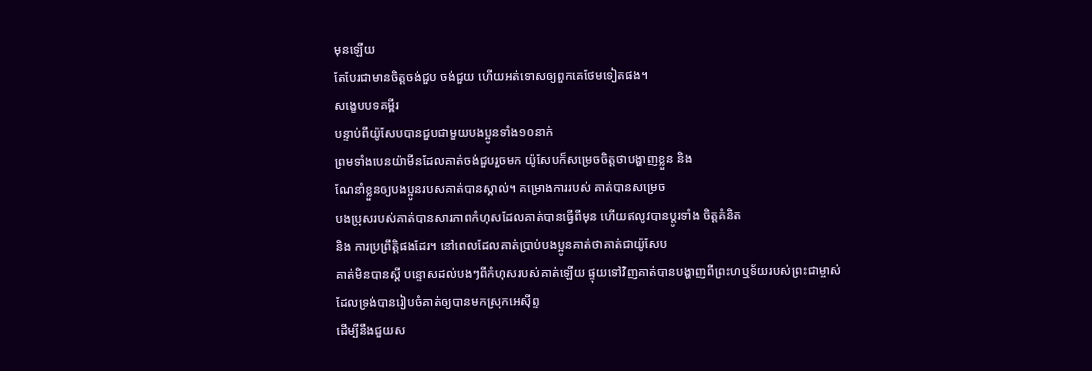មុនឡើយ
តែបែរជាមានចិត្តចង់ជួប ចង់ជួយ ហើយអត់ទោសឲ្យពួកគេថែមទៀតផង។
សង្ខេបបទគម្ពីរ
បន្ទាប់ពីយ៉ូសែបបានជួបជាមួយបងប្អូនទាំង១០នាក់
ព្រមទាំងបេនយ៉ាមីនដែលគាត់ចង់ជួបរួចមក យ៉ូសែបក៏សម្រេចចិត្តថាបង្ហាញខ្លួន និង
ណែនាំខ្លួនឲ្យបងប្អូនរបសគាត់បានស្គាល់។ គម្រោងការរបស់ គាត់បានសម្រេច
បងប្រុសរបស់គាត់បានសារភាពកំហុសដែលគាត់បានធ្វើពីមុន ហើយឥលូវបានប្តូរទាំង ចិត្តគំនិត
និង ការប្រព្រឹត្តិផងដែរ។ នៅពេលដែលគាត់ប្រាប់បងប្អូនគាត់ថាគាត់ជាយ៉ូសែប
គាត់មិនបានស្តី បន្ទោសដល់បងៗពីកំហុសរបស់គាត់ឡើយ ផ្ទុយទៅវិញគាត់បានបង្ហាញពីព្រះហឬទ័យរបស់ព្រះជាម្ចាស់
ដែលទ្រង់បានរៀបចំគាត់ឲ្យបានមកស្រុកអេស៊ីព្ទ
ដើម្បីនឹងជួយស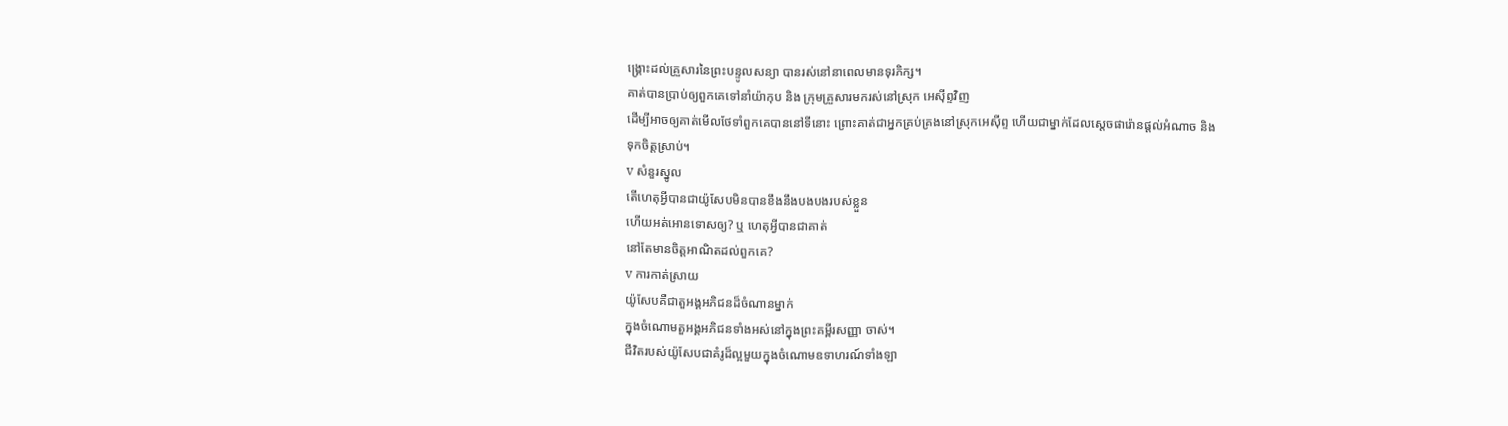ង្គ្រោះដល់គ្រួសារនៃព្រះបន្ទូលសន្យា បានរស់នៅនាពេលមានទុរភិក្ស។
គាត់បានប្រាប់ឲ្យពួកគេទៅនាំយ៉ាកុប និង ក្រុមគ្រួសារមករស់នៅស្រុក អេស៊ីព្ទវិញ
ដើម្បីអាចឲ្យគាត់មើលថែទាំពួកគេបាននៅទីនោះ ព្រោះគាត់ជាអ្នកគ្រប់គ្រងនៅស្រុកអេស៊ីព្ទ ហើយជាម្នាក់ដែលស្តេចផារ៉ោនផ្តល់អំណាច និង
ទុកចិត្តស្រាប់។
v សំនួរស្នូល
តើហេតុអ្វីបានជាយ៉ូសែបមិនបានខឹងនឹងបងបងរបស់ខ្លួន
ហើយអត់អោនទោសឲ្យ? ឬ ហេតុអ្វីបានជាគាត់
នៅតែមានចិត្តអាណិតដល់ពួកគេ?
v ការកាត់ស្រាយ
យ៉ូសែបគឺជាតួអង្គអភិជនដ៏ចំណានម្នាក់
ក្នុងចំណោមតួអង្គអភិជនទាំងអស់នៅក្នុងព្រះគម្ពីរសញ្ញា ចាស់។
ជីវិតរបស់យ៉ូសែបជាគំរូដ៏ល្អមួយក្នុងចំណោមឧទាហរណ៍ទាំងឡា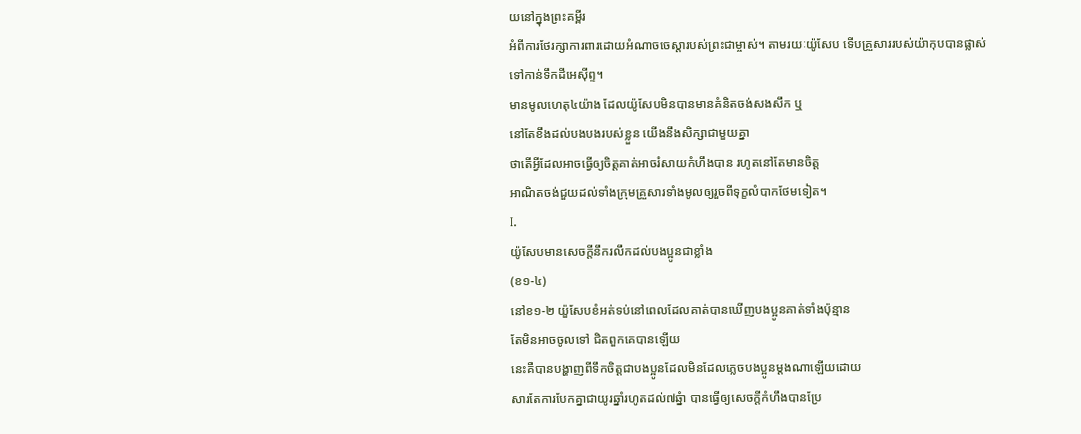យនៅក្នុងព្រះគម្ពីរ
អំពីការថែរក្សាការពារដោយអំណាចចេស្តារបស់ព្រះជាម្ចាស់។ តាមរយៈយ៉ូសែប ទើបគ្រួសាររបស់យ៉ាកុបបានផ្លាស់ទៅកាន់ទឹកដីអេស៊ីព្ទ។
មានមូលហេតុ៤យ៉ាង ដែលយ៉ូសែបមិនបានមានគំនិតចង់សងសឹក ឬ
នៅតែខឹងដល់បងបងរបស់ខ្លួន យើងនឹងសិក្សាជាមួយគ្នា
ថាតើអ្វីដែលអាចធ្វើឲ្យចិត្តគាត់អាចរំសាយកំហឹងបាន រហូតនៅតែមានចិត្ត
អាណិតចង់ជួយដល់ទាំងក្រុមគ្រួសារទាំងមូលឲ្យរួចពីទុក្ខលំបាកថែមទៀត។
I.
យ៉ូសែបមានសេចក្តីនឹករលឹកដល់បងប្អូនជាខ្លាំង
(ខ១-៤)
នៅខ១-២ យ៉ួសែបខំអត់ទប់នៅពេលដែលគាត់បានឃើញបងប្អូនគាត់ទាំងប៉ុន្មាន
តែមិនអាចចូលទៅ ជិតពួកគេបានឡើយ
នេះគឺបានបង្ហាញពីទឹកចិត្តជាបងប្អូនដែលមិនដែលភ្លេចបងប្អូនម្តងណាឡើយដោយ
សារតែការបែកគ្នាជាយូរឆ្នាំរហូតដល់៧ឆ្នំា បានធ្វើឲ្យសេចក្តីកំហឹងបានប្រែ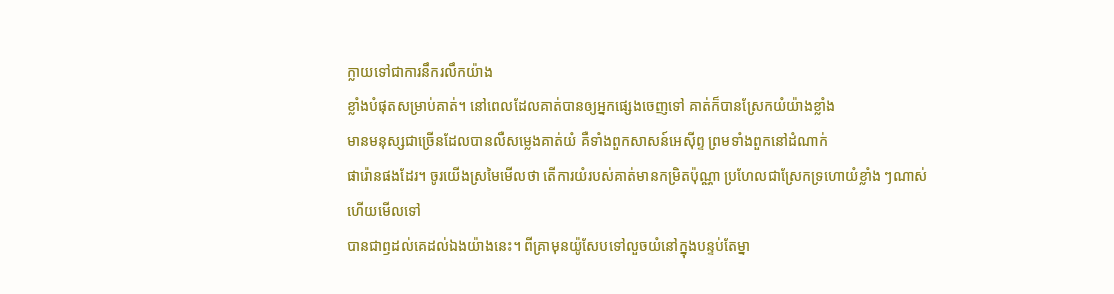ក្លាយទៅជាការនឹករលឹកយ៉ាង
ខ្លាំងបំផុតសម្រាប់គាត់។ នៅពេលដែលគាត់បានឲ្យអ្នកផ្សេងចេញទៅ គាត់ក៏បានស្រែកយំយ៉ាងខ្លាំង
មានមនុស្សជាច្រើនដែលបានលឺសម្លេងគាត់យំ គឺទាំងពួកសាសន៍អេស៊ីព្ទ ព្រមទាំងពួកនៅដំណាក់
ផារ៉ោនផងដែរ។ ចូរយើងស្រមៃមើលថា តើការយំរបស់គាត់មានកម្រិតប៉ុណ្ណា ប្រហែលជាស្រែកទ្រហោយំខ្លាំង ៗណាស់ហើយមើលទៅ
បានជាឭដល់គេដល់ឯងយ៉ាងនេះ។ ពីគ្រាមុនយ៉ូសែបទៅលួចយំនៅក្នុងបន្ទប់តែម្នា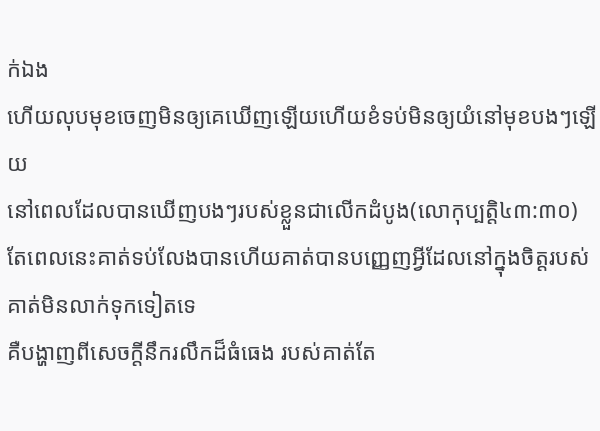ក់ឯង
ហើយលុបមុខចេញមិនឲ្យគេឃើញឡើយហើយខំទប់មិនឲ្យយំនៅមុខបងៗឡើយ
នៅពេលដែលបានឃើញបងៗរបស់ខ្លួនជាលើកដំបូង(លោកុប្បត្តិ៤៣:៣០) តែពេលនេះគាត់ទប់លែងបានហើយគាត់បានបញ្ញេញអ្វីដែលនៅក្នុងចិត្តរបស់គាត់មិនលាក់ទុកទៀតទេ
គឺបង្ហាញពីសេចក្តីនឹករលឹកដ៏ធំធេង របស់គាត់តែ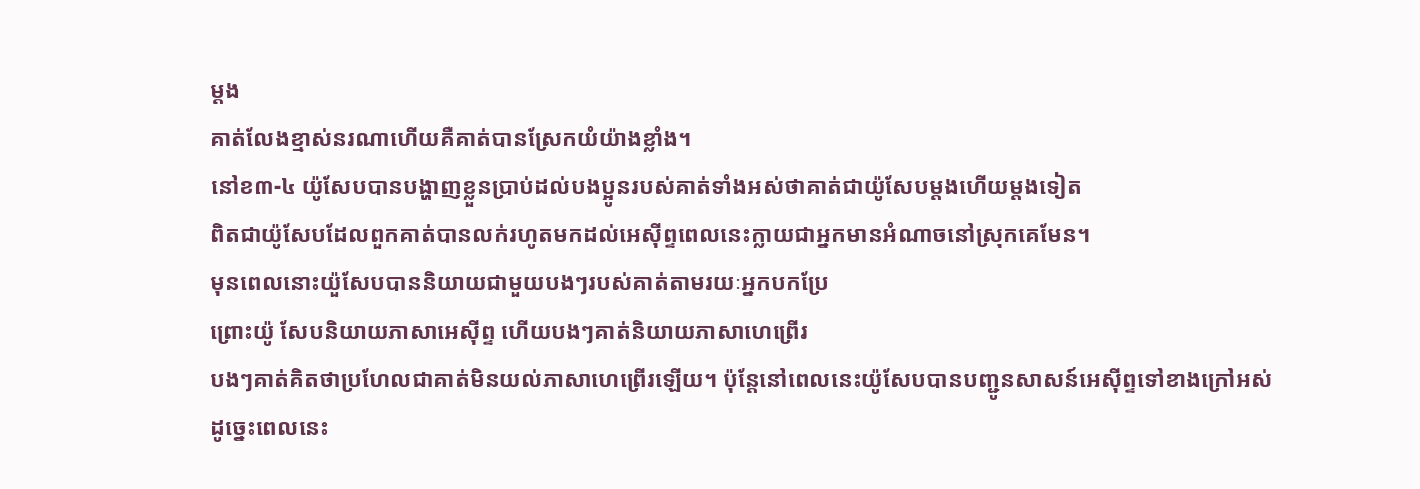ម្តង
គាត់លែងខ្មាស់នរណាហើយគឺគាត់បានស្រែកយំយ៉ាងខ្លាំង។
នៅខ៣-៤ យ៉ូសែបបានបង្ហាញខ្លួនប្រាប់ដល់បងប្អូនរបស់គាត់ទាំងអស់ថាគាត់ជាយ៉ូសែបម្តងហើយម្តងទៀត
ពិតជាយ៉ូសែបដែលពួកគាត់បានលក់រហូតមកដល់អេស៊ីព្ទពេលនេះក្លាយជាអ្នកមានអំណាចនៅស្រុកគេមែន។
មុនពេលនោះយ៉ួសែបបាននិយាយជាមួយបងៗរបស់គាត់តាមរយៈអ្នកបកប្រែ
ព្រោះយ៉ូ សែបនិយាយភាសាអេស៊ីព្ទ ហើយបងៗគាត់និយាយភាសាហេព្រើរ
បងៗគាត់គិតថាប្រហែលជាគាត់មិនយល់ភាសាហេព្រើរឡើយ។ ប៉ុន្តែនៅពេលនេះយ៉ូសែបបានបញ្ជូនសាសន៍អេស៊ីព្ទទៅខាងក្រៅអស់
ដូច្នេះពេលនេះ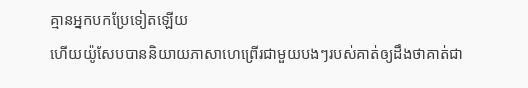គ្មានអ្នកបកប្រែទៀតឡើយ
ហើយយ៉ូសែបបាននិយាយភាសាហេព្រើរជាមួយបងៗរបស់គាត់ឲ្យដឹងថាគាត់ជា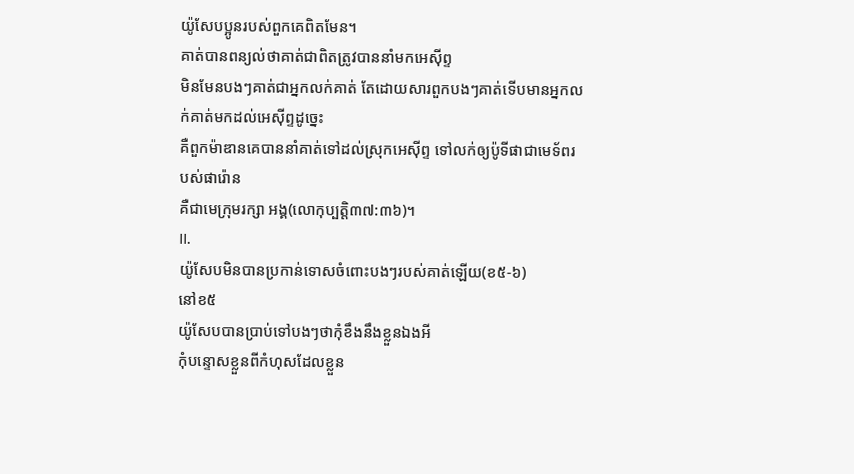យ៉ូសែបប្អូនរបស់ពួកគេពិតមែន។
គាត់បានពន្យល់ថាគាត់ជាពិតត្រូវបាននាំមកអេស៊ីព្ទ
មិនមែនបងៗគាត់ជាអ្នកលក់គាត់ តែដោយសារពួកបងៗគាត់ទើបមានអ្នកលក់គាត់មកដល់អេស៊ីព្ទដូច្នេះ
គឺពួកម៉ាឌានគេបាននាំគាត់ទៅដល់ស្រុកអេស៊ីព្ទ ទៅលក់ឲ្យប៉ូទីផាជាមេទ័ពរបស់ផារ៉ោន
គឺជាមេក្រុមរក្សា អង្គ(លោកុប្បត្តិ៣៧:៣៦)។
II.
យ៉ូសែបមិនបានប្រកាន់ទោសចំពោះបងៗរបស់គាត់ឡើយ(ខ៥-៦)
នៅខ៥
យ៉ូសែបបានប្រាប់ទៅបងៗថាកុំខឹងនឹងខ្លួនឯងអី
កុំបន្ទោសខ្លួនពីកំហុសដែលខ្លួន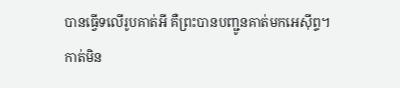បានធ្វើទលើរូបគាត់អី គឺព្រះបានបញ្ជូនគាត់មកអេស៊ីព្ទ។
កាត់មិន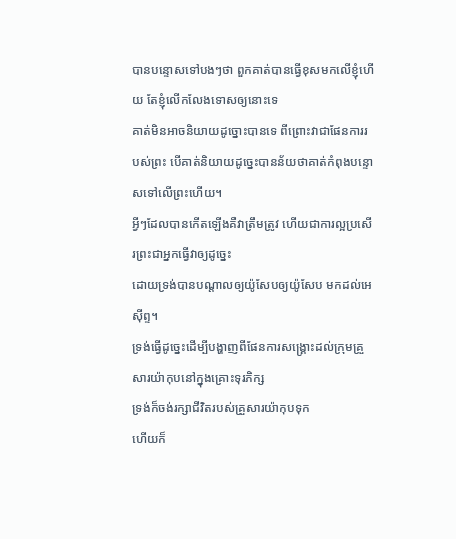បានបន្ទោសទៅបងៗថា ពួកគាត់បានធ្វើខុសមកលើខ្ញុំហើយ តែខ្ញុំលើកលែងទោសឲ្យនោះទេ
គាត់មិនអាចនិយាយដូច្នោះបានទេ ពីព្រោះវាជាផែនការរបស់ព្រះ បើគាត់និយាយដូច្នេះបានន័យថាគាត់កំពុងបន្ទោសទៅលើព្រះហើយ។
អ្វីៗដែលបានកើតឡើងគឺវាត្រឹមត្រូវ ហើយជាការល្អប្រសើរព្រះជាអ្នកធ្វើវាឲ្យដូច្នេះ
ដោយទ្រង់បានបណ្តាលឲ្យយ៉ូសែបឲ្យយ៉ូសែប មកដល់អេស៊ីព្ទ។
ទ្រង់ធ្វើដូច្នេះដើម្បីបង្ហាញពីផែនការសង្គ្រោះដល់ក្រុមគ្រួសារយ៉ាកុបនៅក្នុងគ្រោះទុរភិក្ស
ទ្រង់ក៏ចង់រក្សាជីវិតរបស់គ្រួសារយ៉ាកុបទុក
ហើយក៏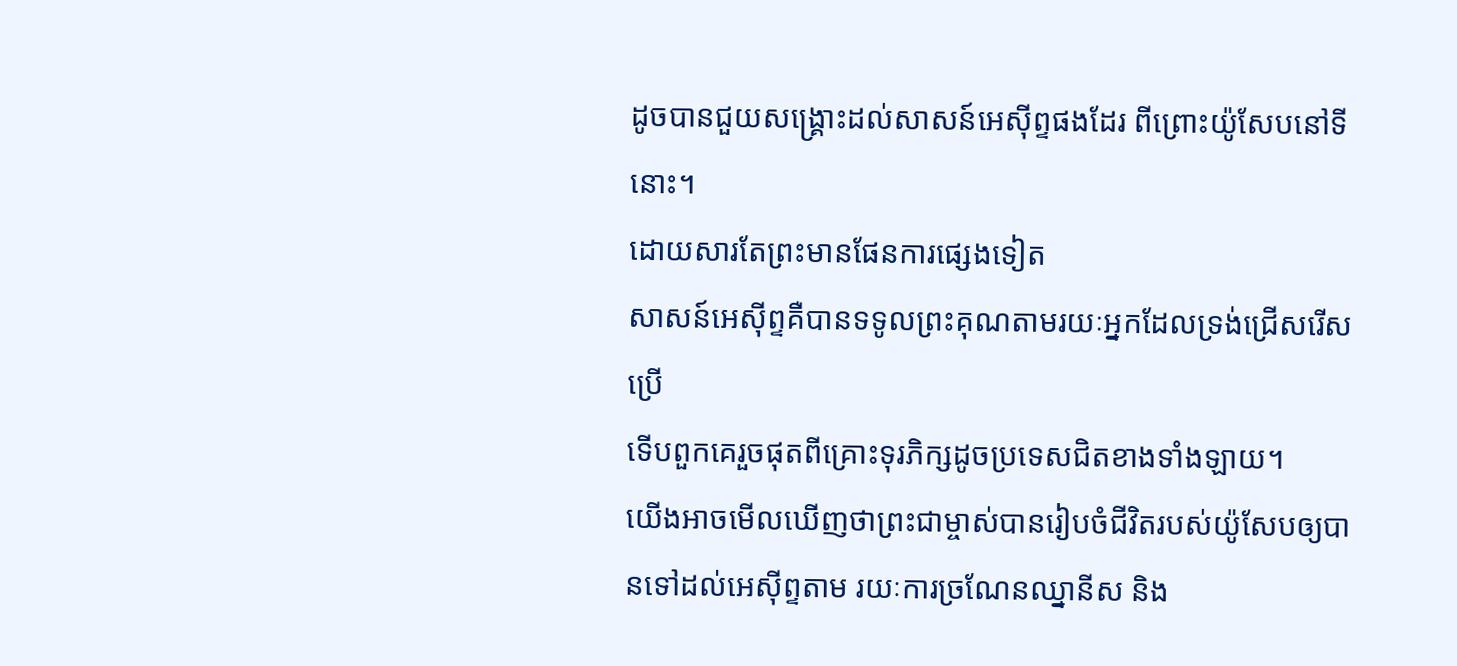ដូចបានជួយសង្គ្រោះដល់សាសន៍អេស៊ីព្ទផងដែរ ពីព្រោះយ៉ូសែបនៅទីនោះ។
ដោយសារតែព្រះមានផែនការផ្សេងទៀត
សាសន៍អេស៊ីព្ទគឺបានទទូលព្រះគុណតាមរយៈអ្នកដែលទ្រង់ជ្រើសរើសប្រើ
ទើបពួកគេរួចផុតពីគ្រោះទុរភិក្សដូចប្រទេសជិតខាងទាំងឡាយ។
យើងអាចមើលឃើញថាព្រះជាម្ចាស់បានរៀបចំជីវិតរបស់យ៉ូសែបឲ្យបានទៅដល់អេស៊ីព្ទតាម រយៈការច្រណែនឈ្នានីស និង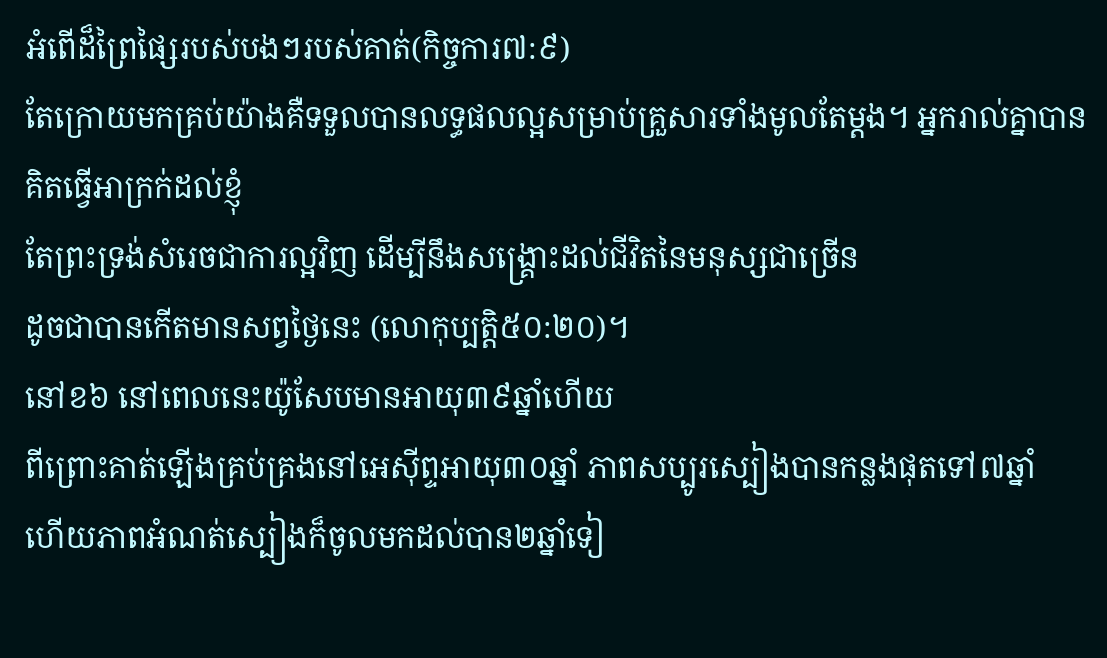អំពើដ៏ព្រៃផ្សៃរបស់បងៗរបស់គាត់(កិច្ចការ៧:៩)
តែក្រោយមកគ្រប់យ៉ាងគឺទទួលបានលទ្ធផលល្អសម្រាប់គ្រួសារទាំងមូលតែម្តង។ អ្នករាល់គ្នាបានគិតធ្វើអាក្រក់ដល់ខ្ញុំ
តែព្រះទ្រង់សំរេចជាការល្អវិញ ដើម្បីនឹងសង្គ្រោះដល់ជីវិតនៃមនុស្សជាច្រើន
ដូចជាបានកើតមានសព្វថ្ងៃនេះ (លោកុប្បត្តិ៥០:២០)។
នៅខ៦ នៅពេលនេះយ៉ូសែបមានអាយុ៣៩ឆ្នាំហើយ
ពីព្រោះគាត់ឡើងគ្រប់គ្រងនៅអេស៊ីព្ទអាយុ៣០ឆ្នាំ ភាពសប្បូរស្បៀងបានកន្លងផុតទៅ៧ឆ្នាំ
ហើយភាពអំណត់ស្បៀងក៏ចូលមកដល់បាន២ឆ្នាំទៀ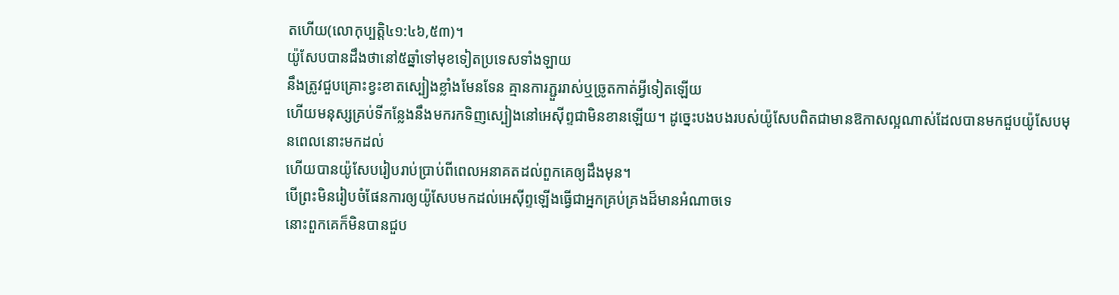តហើយ(លោកុប្បត្តិ៤១:៤៦,៥៣)។
យ៉ូសែបបានដឹងថានៅ៥ឆ្នាំទៅមុខទៀតប្រទេសទាំងឡាយ
នឹងត្រូវជួបគ្រោះខ្វះខាតស្បៀងខ្លាំងមែនទែន គ្មានការភ្ជួររាស់ឬច្រូតកាត់អ្វីទៀតឡើយ
ហើយមនុស្សគ្រប់ទីកន្លែងនឹងមករកទិញស្បៀងនៅអេស៊ីព្ទជាមិនខានឡើយ។ ដូច្នេះបងបងរបស់យ៉ូសែបពិតជាមានឱកាសល្អណាស់ដែលបានមកជួបយ៉ូសែបមុនពេលនោះមកដល់
ហើយបានយ៉ូសែបរៀបរាប់ប្រាប់ពីពេលអនាគតដល់ពួកគេឲ្យដឹងមុន។
បើព្រះមិនរៀបចំផែនការឲ្យយ៉ូសែបមកដល់អេស៊ីព្ទឡើងធ្វើជាអ្នកគ្រប់គ្រងដ៏មានអំណាចទេ
នោះពួកគេក៏មិនបានជួប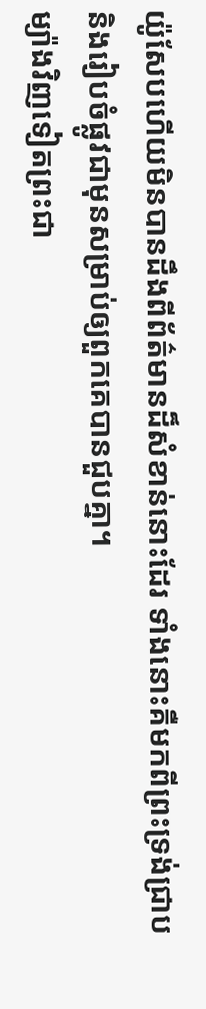យ៉ូសែបហើយមិនបានដឹងពីព័ត៌មានដ៏សំខាន់នោះដែរ ទាំងនោះគឺមកពីព្រះទ្រង់ជ្រាបនិងរៀបចំផ្លូវជាមុនសម្រាប់ឲ្យពួកគេបានជួបគ្នា។
ម្យ៉ាងវិញទៀតព្រះជា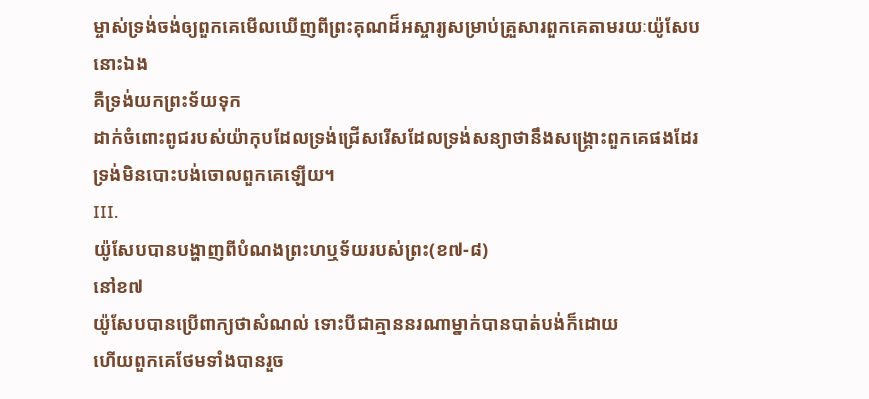ម្ចាស់ទ្រង់ចង់ឲ្យពួកគេមើលឃើញពីព្រះគុណដ៏អស្ចារ្យសម្រាប់គ្រួសារពួកគេតាមរយៈយ៉ូសែបនោះឯង
គឺទ្រង់យកព្រះទ័យទុក
ដាក់ចំពោះពូជរបស់យ៉ាកុបដែលទ្រង់ជ្រើសរើសដែលទ្រង់សន្យាថានឹងសង្គ្រោះពួកគេផងដែរ ទ្រង់មិនបោះបង់ចោលពួកគេឡើយ។
III.
យ៉ូសែបបានបង្ហាញពីបំណងព្រះហឬទ័យរបស់ព្រះ(ខ៧-៨)
នៅខ៧
យ៉ូសែបបានប្រើពាក្យថាសំណល់ ទោះបីជាគ្មាននរណាម្នាក់បានបាត់បង់ក៏ដោយ
ហើយពួកគេថែមទាំងបានរួច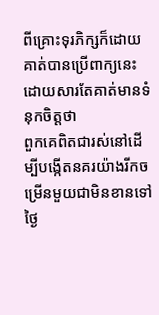ពីគ្រោះទុរភិក្សក៏ដោយ
គាត់បានប្រើពាក្យនេះដោយសារតែគាត់មានទំនុកចិត្តថា
ពួកគេពិតជារស់នៅដើម្បីបង្កើតនគរយ៉ាងរីកចម្រើនមួយជាមិនខានទៅថ្ងៃ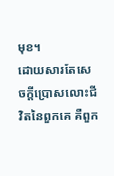មុខ។
ដោយសារតែសេចក្តីប្រោសលោះជីវិតនៃពួកគេ គឺពួក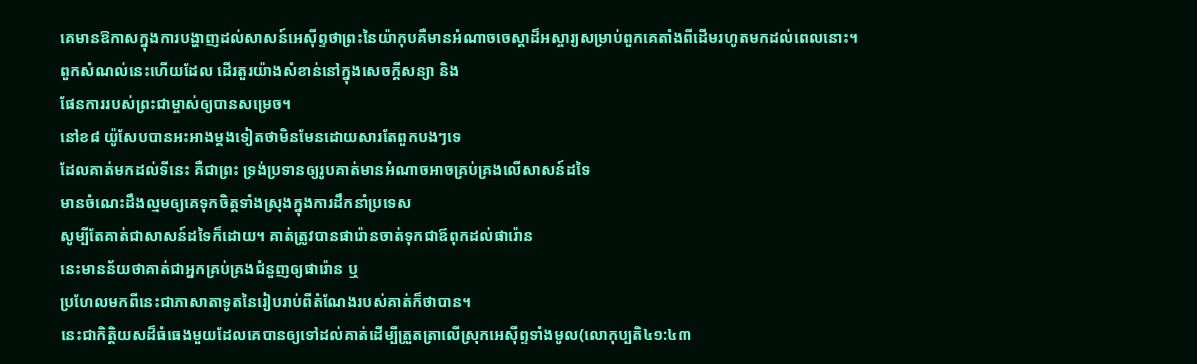គេមានឱកាសក្នុងការបង្ហាញដល់សាសន៍អេស៊ីព្ទថាព្រះនៃយ៉ាកុបគឺមានអំណាចចេស្តាដ៏អស្ចារ្យសម្រាប់ពួកគេតាំងពីដើមរហូតមកដល់ពេលនោះ។
ពួកសំណល់នេះហើយដែល ដើរតួរយ៉ាងសំខាន់នៅក្នុងសេចក្តីសន្យា និង
ផែនការរបស់ព្រះជាម្ចាស់ឲ្យបានសម្រេច។
នៅខ៨ យ៉ូសែបបានអះអាងម្តងទៀតថាមិនមែនដោយសារតែពួកបងៗទេ
ដែលគាត់មកដល់ទីនេះ គឺជាព្រះ ទ្រង់ប្រទានឲ្យរូបគាត់មានអំណាចអាចគ្រប់គ្រងលើសាសន៍ដទៃ
មានចំណេះដឹងល្មមឲ្យគេទុកចិត្តទាំងស្រុងក្នុងការដឹកនាំប្រទេស
សូម្បីតែគាត់ជាសាសន៍ដទៃក៏ដោយ។ គាត់ត្រូវបានផារ៉ោនចាត់ទុកជាឪពុកដល់ផារ៉ោន
នេះមានន័យថាគាត់ជាអ្នកគ្រប់គ្រងជំនួញឲ្យផារ៉ោន ឬ
ប្រហែលមកពីនេះជាភាសាតាទូតនៃរៀបរាប់ពីតំណែងរបស់គាត់ក៏ថាបាន។
នេះជាកិត្តិយសដ៏ធំធេងមួយដែលគេបានឲ្យទៅដល់គាត់ដើម្បីត្រួតត្រាលើស្រុកអេស៊ីព្ទទាំងមូល(លោកុប្បតិ៤១:៤៣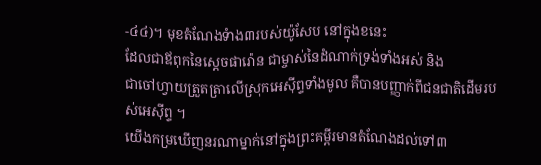-៤៤)។ មុខតំណែងទំាង៣របស់យ៉ូសែប នៅក្នុងខនេះ
ដែលជាឪពុកនៃស្តេចផារ៉ោន ជាម្ចាស់នៃដំណាក់ទ្រង់ទាំងអស់ និង
ជាចៅហ្វាយត្រួតត្រាលើស្រុកអេស៊ីព្ទទាំងមូល គឺបានបញ្ញាក់ពីជនជាតិដើមរបស់អេស៊ីព្ទ ។
យើងកម្រឃើញនរណាម្នាក់នៅក្នុងព្រះគម្ពីរមានតំណែងដល់ទៅ៣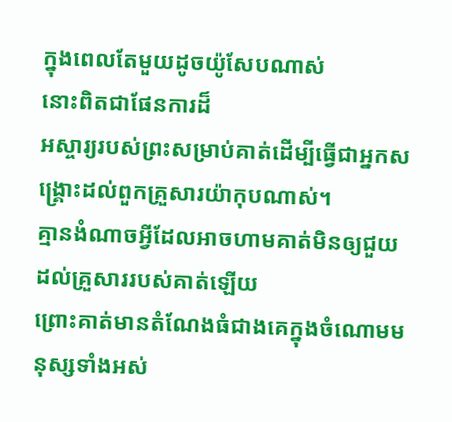ក្នុងពេលតែមួយដូចយ៉ូសែបណាស់
នោះពិតជាផែនការដ៏
អស្ចារ្យរបស់ព្រះសម្រាប់គាត់ដើម្បីធ្វើជាអ្នកសង្គ្រោះដល់ពួកគ្រួសារយ៉ាកុបណាស់។
គ្មានងំណាចអ្វីដែលអាចហាមគាត់មិនឲ្យជួយដល់គ្រួសាររបស់គាត់ឡើយ
ព្រោះគាត់មានតំណែងធំជាងគេក្នុងចំណោមមនុស្សទាំងអស់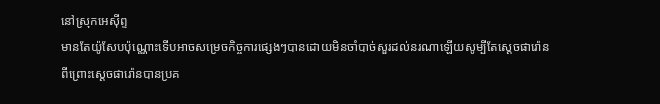នៅស្រុកអេស៊ីព្ទ
មានតែយ៉ូសែបប៉ុណ្ណោះទើបអាចសម្រេចកិច្ចការផ្សេងៗបានដោយមិនចាំបាច់សួរដល់នរណាឡើយសូម្បីតែស្តេចផារ៉ោន
ពីព្រោះស្តេចផារ៉ោនបានប្រគ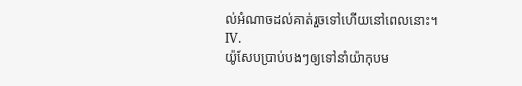ល់អំណាចដល់គាត់រួចទៅហើយនៅពេលនោះ។
IV.
យ៉ូសែបប្រាប់បងៗឲ្យទៅនាំយ៉ាកុបម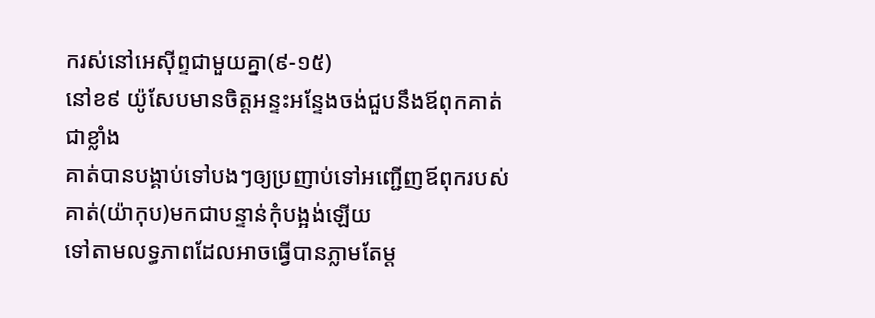ករស់នៅអេស៊ីព្ទជាមួយគ្នា(៩-១៥)
នៅខ៩ យ៉ូសែបមានចិត្តអន្ទះអន្ទែងចង់ជួបនឹងឪពុកគាត់ជាខ្លាំង
គាត់បានបង្គាប់ទៅបងៗឲ្យប្រញាប់ទៅអញ្ជើញឪពុករបស់គាត់(យ៉ាកុប)មកជាបន្ទាន់កុំបង្អង់ឡើយ
ទៅតាមលទ្ធភាពដែលអាចធ្វើបានភ្លាមតែម្ត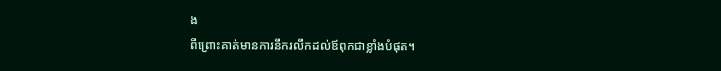ង
ពីព្រោះគាត់មានការនឹករលឹកដល់ឪពុកជាខ្លាំងបំផុត។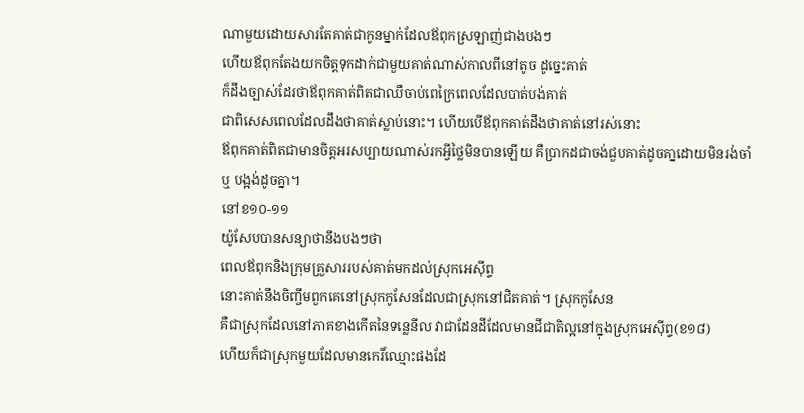ណាមួយដោយសារតែគាត់ជាកូនម្នាក់ដែលឪពុកស្រឡាញ់ជាងបងៗ
ហើយឪពុកតែងយកចិត្តទុកដាក់ជាមួយគាត់ណាស់កាលពីនៅតូច ដូច្នេះគាត់
ក៏ដឹងច្បាស់ដែរថាឪពុកគាត់ពិតជាឈឺចាប់ពេក្រៃពេលដែលបាត់បង់គាត់
ជាពិសេសពេលដែលដឹងថាគាត់ស្លាប់នោះ។ ហើយបើឪពុកគាត់ដឹងថាគាត់នៅរស់នោះ
ឪពុកគាត់ពិតជាមានចិត្តអរសប្បាយណាស់រកអ្វីថ្លៃមិនបានឡើយ គឺប្រាកដជាចង់ជួបគាត់ដូចគា្នដោយមិនរង់ចាំ
ឬ បង្អង់ដូចគ្នា។
នៅខ១០-១១
យ៉ូសែបបានសន្យាថានឹងបងៗថា
ពេលឪពុកនិងក្រុមគ្រួសាររបស់គាត់មកដល់ស្រុកអេស៊ីព្ទ
នោះគាត់នឹងចិញ្ចឹមពួកគេនៅស្រុកកូសែនដែលជាស្រុកនៅជិតគាត់។ ស្រុកកូសែន
គឺជាស្រុកដែលនៅភាគខាងកើតនៃទន្លេនីល វាជាដែនដីដែលមានជីជាតិល្អនៅក្នុងស្រុកអេស៊ីព្ទ(ខ១៨)
ហើយក៏ជាស្រុកមួយដែលមានកេរិ៍ឈ្មោះផងដែ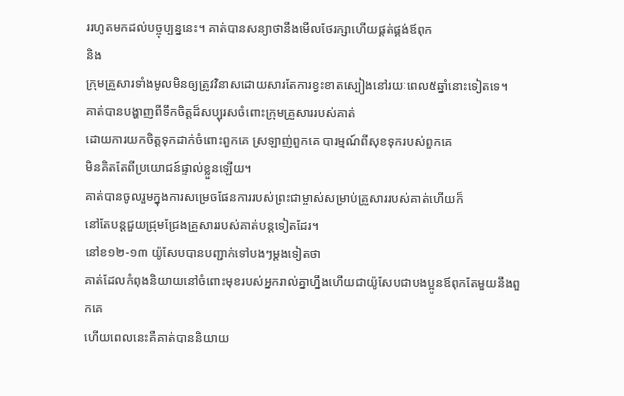ររហូតមកដល់បច្ចុប្បន្ននេះ។ គាត់បានសន្យាថានឹងមើលថែរក្សាហើយផ្គត់ផ្គង់ឪពុក
និង
ក្រុមគ្រួសារទាំងមូលមិនឲ្យត្រូវវិនាសដោយសារតែការខ្វះខាតស្បៀងនៅរយៈពេល៥ឆ្នាំនោះទៀតទេ។
គាត់បានបង្ហាញពីទឹកចិត្តដ៏សប្បុរសចំពោះក្រុមគ្រួសាររបស់គាត់
ដោយការយកចិត្តទុកដាក់ចំពោះពួកគេ ស្រឡាញ់ពួកគេ បារម្មណ៍ពីសុខទុករបស់ពួកគេ
មិនគិតតែពីប្រយោជន៍ផ្ទាល់ខ្លួនឡើយ។
គាត់បានចូលរួមក្នុងការសម្រេចផែនការរបស់ព្រះជាម្ចាស់សម្រាប់គ្រួសាររបស់គាត់ហើយក៏
នៅតែបន្តជួយជ្រុមជ្រែងគ្រួសាររបស់គាត់បន្តទៀតដែរ។
នៅខ១២-១៣ យ៉ូសែបបានបញ្ជាក់ទៅបងៗម្តងទៀតថា
គាត់ដែលកំពុងនិយាយនៅចំពោះមុខរបស់អ្នករាល់គ្នាហ្នឹងហើយជាយ៉ូសែបជាបងប្អូនឪពុកតែមួយនឹងពួកគេ
ហើយពេលនេះគឺគាត់បាននិយាយ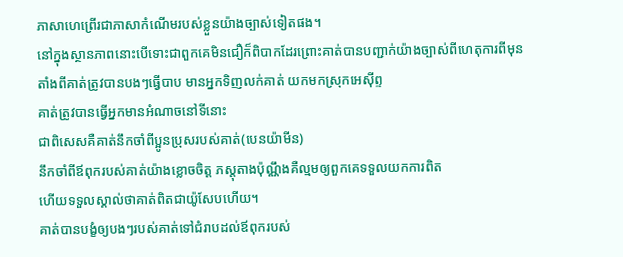ភាសាហេព្រើរជាភាសាកំណើមរបស់ខ្លួនយ៉ាងច្បាស់ទៀតផង។
នៅក្នុងស្ថានភាពនោះបើទោះជាពួកគេមិនជឿក៏ពិបាកដែរព្រោះគាត់បានបញ្ជាក់យ៉ាងច្បាស់ពីហេតុការពីមុន
តាំងពីគាត់ត្រូវបានបងៗធ្វើបាប មានអ្នកទិញលក់គាត់ យកមកស្រុកអេស៊ីព្ទ
គាត់ត្រូវបានធ្វើអ្នកមានអំណាចនៅទីនោះ
ជាពិសេសគឺគាត់នឹកចាំពីប្អូនប្រុសរបស់គាត់(បេនយ៉ាមីន)
នឹកចាំពីឪពុករបស់គាត់យ៉ាងខ្លោចចិត្ត ភស្តុតាងប៉ុណ្ណឹងគឺល្មមឲ្យពួកគេទទួលយកការពិត
ហើយទទួលស្គាល់ថាគាត់ពិតជាយ៉ូសែបហើយ។
គាត់បានបង្ខំឲ្យបងៗរបស់គាត់ទៅជំរាបដល់ឪពុករបស់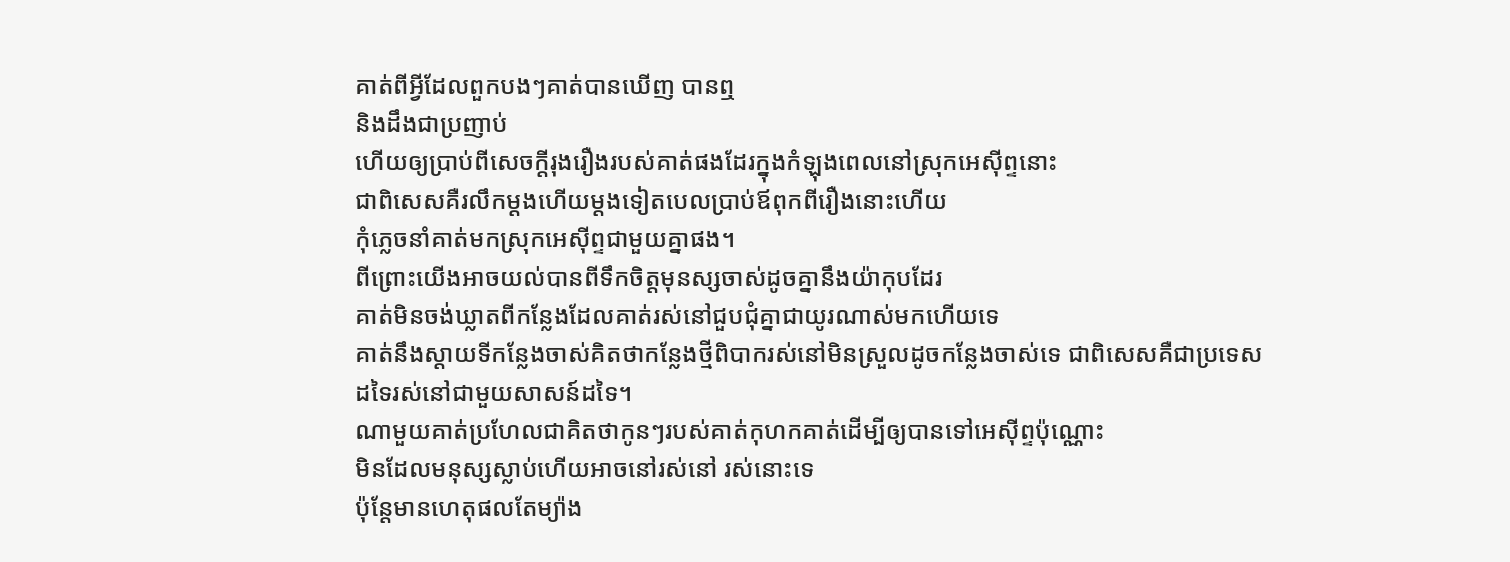គាត់ពីអ្វីដែលពួកបងៗគាត់បានឃើញ បានឮ
និងដឹងជាប្រញាប់
ហើយឲ្យប្រាប់ពីសេចក្តីរុងរឿងរបស់គាត់ផងដែរក្នុងកំឡុងពេលនៅស្រុកអេស៊ីព្ទនោះ
ជាពិសេសគឺរលឹកម្តងហើយម្តងទៀតបេលប្រាប់ឪពុកពីរឿងនោះហើយ
កុំភ្លេចនាំគាត់មកស្រុកអេស៊ីព្ទជាមួយគ្នាផង។
ពីព្រោះយើងអាចយល់បានពីទឹកចិត្តមុនស្សចាស់ដូចគ្នានឹងយ៉ាកុបដែរ
គាត់មិនចង់ឃ្លាតពីកន្លែងដែលគាត់រស់នៅជួបជុំគ្នាជាយូរណាស់មកហើយទេ
គាត់នឹងស្តាយទីកន្លែងចាស់គិតថាកន្លែងថ្មីពិបាករស់នៅមិនស្រួលដូចកន្លែងចាស់ទេ ជាពិសេសគឺជាប្រទេសដទៃរស់នៅជាមួយសាសន៍ដទៃ។
ណាមួយគាត់ប្រហែលជាគិតថាកូនៗរបស់គាត់កុហកគាត់ដើម្បីឲ្យបានទៅអេស៊ីព្ទប៉ុណ្ណោះ
មិនដែលមនុស្សស្លាប់ហើយអាចនៅរស់នៅ រស់នោះទេ
ប៉ុន្តែមានហេតុផលតែម្យ៉ាង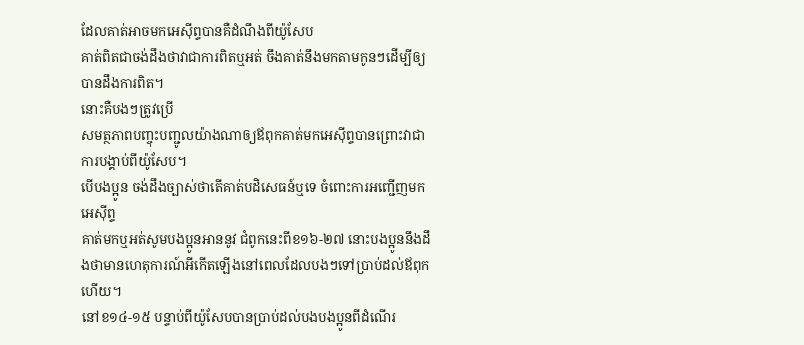ដែលគាត់អាចមកអេស៊ីព្ទបានគឺដំណឹងពីយ៉ូសែប
គាត់ពិតជាចង់ដឹងថាវាជាការពិតឬអត់ ចឹងគាត់នឹងមកតាមកូនៗដើម្បីឲ្យបានដឹងការពិត។
នោះគឺបងៗត្រូវប្រើ
សមត្ថភាពបញ្ចុះបញ្ជូលយ៉ាងណាឲ្យឪពុកគាត់មកអេស៊ីព្ទបានព្រោះវាជាការបង្គាប់ពីយ៉ូសែប។
បើបងប្អូន ចង់ដឹងច្បាស់ថាតើគាត់បដិសេធន៍ឬទេ ចំពោះការអញ្ជើញមកអេស៊ីព្ទ
គាត់មកឬអត់សូមបងប្អូនអាននូវ ជំពូកនេះពីខ១៦-២៧ នោះបងប្អូននឹងដឹងថាមានហេតុការណ៍អីកើតឡើងនៅពេលដែលបងៗទៅប្រាប់ដល់ឪពុកហើយ។
នៅខ១៤-១៥ បន្ទាប់ពីយ៉ូសែបបានប្រាប់ដល់បងបងប្អូនពីដំណើរ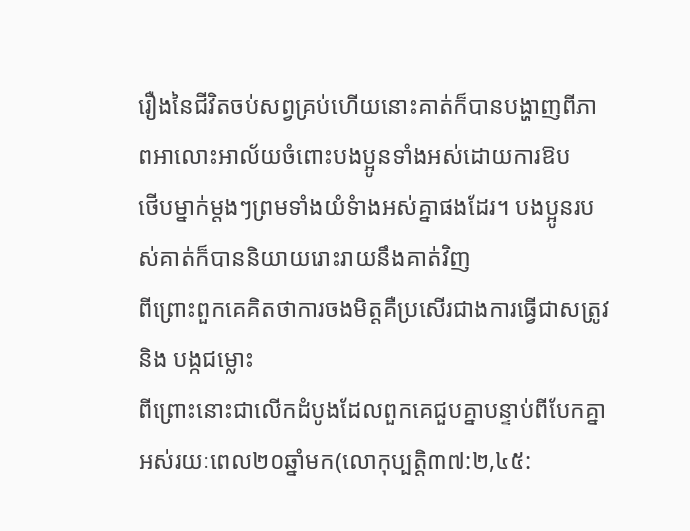រឿងនៃជីវិតចប់សព្វគ្រប់ហើយនោះគាត់ក៏បានបង្ហាញពីភាពអាលោះអាល័យចំពោះបងប្អូនទាំងអស់ដោយការឱប
ថើបម្នាក់ម្តងៗព្រមទាំងយំទំាងអស់គ្នាផងដែរ។ បងប្អូនរបស់គាត់ក៏បាននិយាយរោះរាយនឹងគាត់វិញ
ពីព្រោះពួកគេគិតថាការចងមិត្តគឺប្រសើរជាងការធ្វើជាសត្រូវ និង បង្កជម្លោះ
ពីព្រោះនោះជាលើកដំបូងដែលពួកគេជួបគ្នាបន្ទាប់ពីបែកគ្នាអស់រយៈពេល២០ឆ្នាំមក(លោកុប្បត្តិ៣៧:២,៤៥: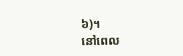៦)។
នៅពេល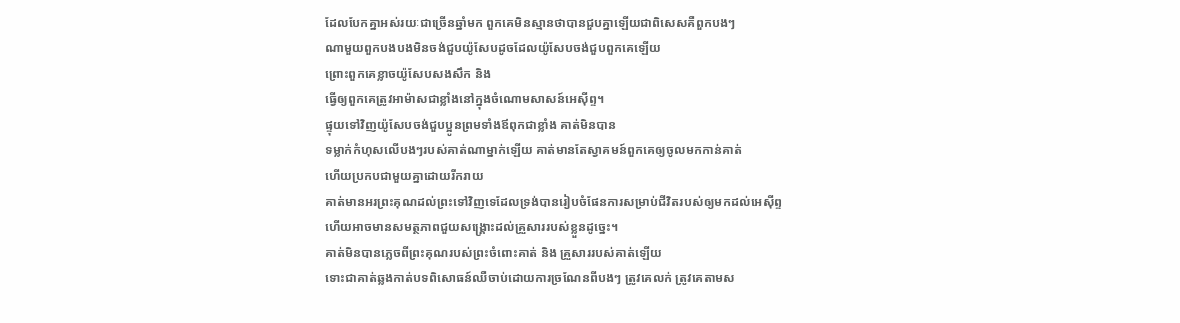ដែលបែកគ្នាអស់រយៈជាច្រើនឆ្នាំមក ពួកគេមិនស្មានថាបានជួបគ្នាឡើយជាពិសេសគឺពួកបងៗ
ណាមួយពួកបងបងមិនចង់ជួបយ៉ូសែបដូចដែលយ៉ូសែបចង់ជួបពួកគេឡើយ
ព្រោះពួកគេខ្លាចយ៉ូសែបសងសឹក និង
ធ្វើឲ្យពួកគេត្រូវអាម៉ាសជាខ្លាំងនៅក្នុងចំណោមសាសន៍អេស៊ីព្ទ។
ផ្ទុយទៅវិញយ៉ូសែបចង់ជួបប្អូនព្រមទាំងឪពុកជាខ្លាំង គាត់មិនបាន
ទម្លាក់កំហុសលើបងៗរបស់គាត់ណាម្នាក់ឡើយ គាត់មានតែស្វាគមន៍ពួកគេឲ្យចូលមកកាន់គាត់
ហើយប្រកបជាមួយគ្នាដោយរីករាយ
គាត់មានអរព្រះគុណដល់ព្រះទៅវិញទេដែលទ្រង់បានរៀបចំផែនការសម្រាប់ជីវិតរបស់ឲ្យមកដល់អេស៊ីព្ទ
ហើយអាចមានសមត្ថភាពជួយសង្គ្រោះដល់គ្រួសាររបស់ខ្លួនដូច្នេះ។
គាត់មិនបានភ្លេចពីព្រះគុណរបស់ព្រះចំពោះគាត់ និង គ្រួសាររបស់គាត់ឡើយ
ទោះជាគាត់ឆ្លងកាត់បទពិសោធន៍ឈឺចាប់ដោយការច្រណែនពីបងៗ ត្រូវគេលក់ ត្រូវគេតាមស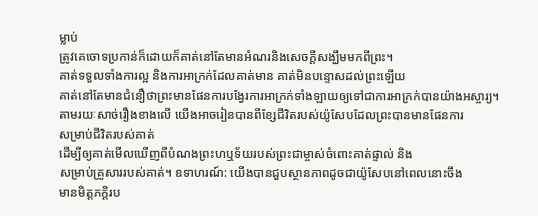ម្លាប់
ត្រូវគេចោទប្រកាន់ក៏ដោយក៏គាត់នៅតែមានអំណរនិងសេចក្តីសង្ឃឹមមកពីព្រះ។
គាត់ទទួលទាំងការល្អ និងការអាក្រក់ដែលគាត់មាន គាត់មិនបន្ទោសដល់ព្រះឡើយ
គាត់នៅតែមានជំនឿថាព្រះមានផែនការបង្វែរការអាក្រក់ទាំងឡាយឲ្យទៅជាការអាក្រក់បានយ៉ាងអស្ចារ្យ។
តាមរយៈសាច់រឿងខាងលើ យើងអាចរៀនបានពីខ្សែជីវិតរបស់យ៉ូសែបដែលព្រះបានមានផែនការ
សម្រាប់ជីវិតរបស់គាត់
ដើម្បីឲ្យគាត់មើលឃើញពីបំណងព្រះហឬទ័យរបស់ព្រះជាម្ចាស់ចំពោះគាត់ផ្ទាល់ និង
សម្រាប់គ្រួសាររបស់គាត់។ ឧទាហរណ៍: យើងបានជួបស្ថានភាពដូចជាយ៉ូសែបនៅពេលនោះចឹង
មានមិត្តភក្តិរប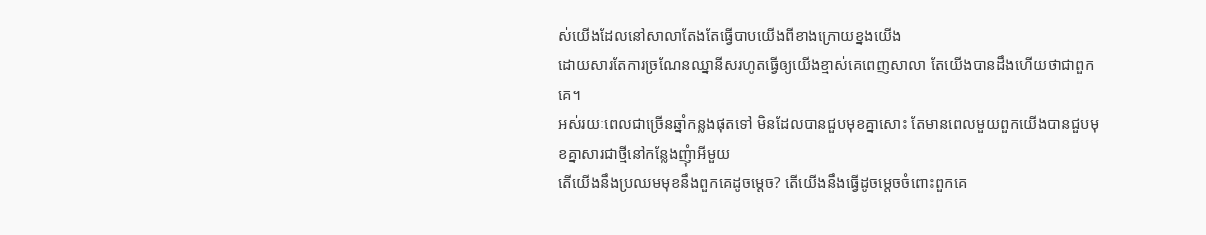ស់យើងដែលនៅសាលាតែងតែធ្វើបាបយើងពីខាងក្រោយខ្នងយើង
ដោយសារតែការច្រណែនឈ្នានីសរហូតធ្វើឲ្យយើងខ្មាស់គេពេញសាលា តែយើងបានដឹងហើយថាជាពួកគេ។
អស់រយៈពេលជាច្រើនឆ្នាំកន្លងផុតទៅ មិនដែលបានជួបមុខគ្នាសោះ តែមានពេលមួយពួកយើងបានជួបមុខគ្នាសារជាថ្មីនៅកន្លែងញុំាអីមួយ
តើយើងនឹងប្រឈមមុខនឹងពួកគេដូចម្តេច? តើយើងនឹងធ្វើដូចម្តេចចំពោះពួកគេ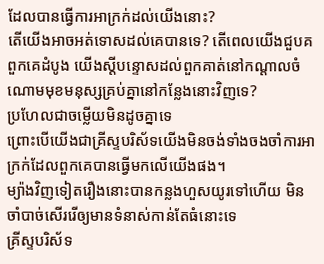ដែលបានធ្វើការអាក្រក់ដល់យើងនោះ?
តើយើងអាចអត់ទោសដល់គេបានទេ? តើពេលយើងជួបគពួកគេដំបូង យើងស្តីបន្ទោសដល់ពួកគាត់នៅកណ្តាលចំណោមមុខមនុស្សគ្រប់គ្នានៅកន្លែងនោះវិញទេ?
ប្រហែលជាចម្លើយមិនដូចគ្នាទេ
ព្រោះបើយើងជាគ្រីស្ទបរិស័ទយើងមិនចង់ទាំងចងចាំការអាក្រក់ដែលពួកគេបានធ្វើមកលើយើងផង។
ម្យ៉ាងវិញទៀតរឿងនោះបានកន្លងហួសយូរទៅហើយ មិនចាំបាច់សើររើឲ្យមានទំនាស់កាន់តែធំនោះទេ
គ្រីស្ទបរិស័ទ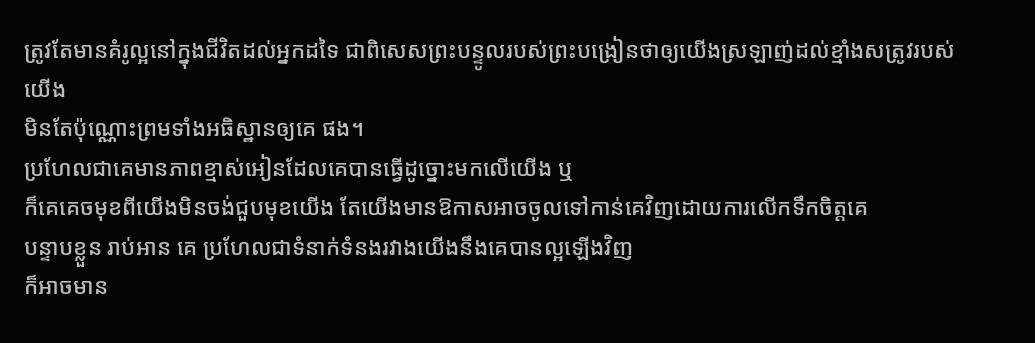ត្រូវតែមានគំរូល្អនៅក្នុងជីវិតដល់អ្នកដទៃ ជាពិសេសព្រះបន្ទូលរបស់ព្រះបង្រៀនថាឲ្យយើងស្រឡាញ់ដល់ខ្មាំងសត្រូវរបស់យើង
មិនតែប៉ុណ្ណោះព្រមទាំងអធិស្ឋានឲ្យគេ ផង។
ប្រហែលជាគេមានភាពខ្មាស់អៀនដែលគេបានធ្វើដូច្នោះមកលើយើង ឬ
ក៏គេគេចមុខពីយើងមិនចង់ជួបមុខយើង តែយើងមានឱកាសអាចចូលទៅកាន់គេវិញដោយការលើកទឹកចិត្តគេ
បន្ទាបខ្លួន រាប់អាន គេ ប្រហែលជាទំនាក់ទំនងរវាងយើងនឹងគេបានល្អឡើងវិញ
ក៏អាចមាន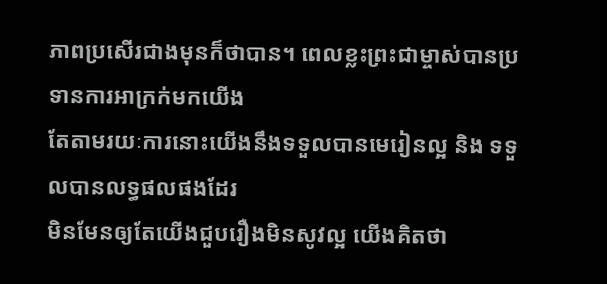ភាពប្រសើរជាងមុនក៏ថាបាន។ ពេលខ្លះព្រះជាម្ចាស់បានប្រទានការអាក្រក់មកយើង
តែតាមរយៈការនោះយើងនឹងទទួលបានមេរៀនល្អ និង ទទួលបានលទ្ធផលផងដែរ
មិនមែនឲ្យតែយើងជួបរឿងមិនសូវល្អ យើងគិតថា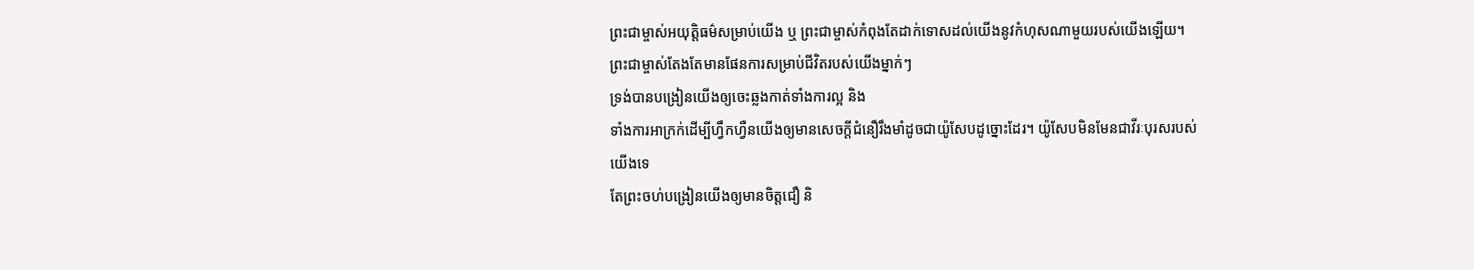ព្រះជាម្ចាស់អយុត្តិធម៌សម្រាប់យើង ឬ ព្រះជាម្ចាស់កំពុងតែដាក់ទោសដល់យើងនូវកំហុសណាមួយរបស់យើងឡើយ។
ព្រះជាម្ចាស់តែងតែមានផែនការសម្រាប់ជីវិតរបស់យើងម្នាក់ៗ
ទ្រង់បានបង្រៀនយើងឲ្យចេះឆ្លងកាត់ទាំងការល្អ និង
ទាំងការអាក្រក់ដើម្បីហ្វឹកហ្វឺនយើងឲ្យមានសេចក្តីជំនឿរឹងមាំដូចជាយ៉ូសែបដូច្នោះដែរ។ យ៉ូសែបមិនមែនជាវីរៈបុរសរបស់យើងទេ
តែព្រះចហ់បង្រៀនយើងឲ្យមានចិត្តជឿ និ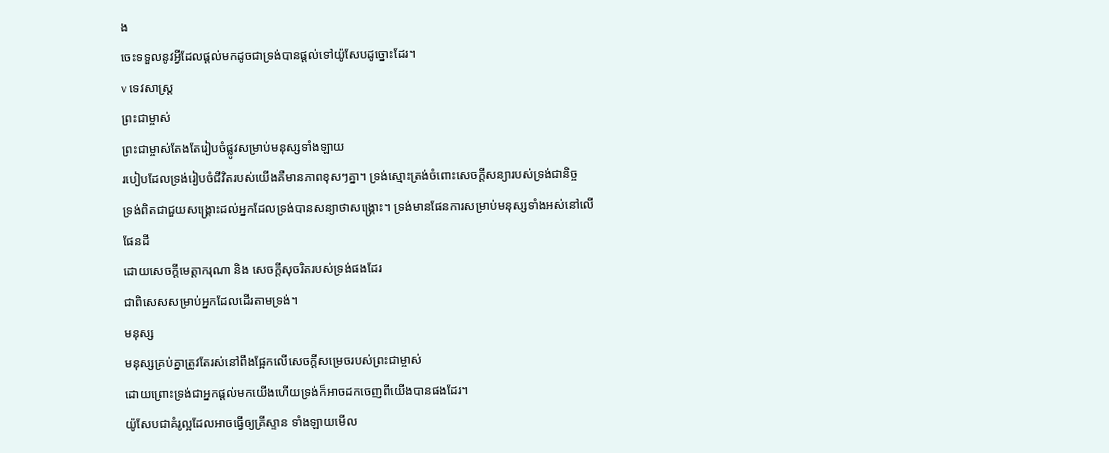ង
ចេះទទួលនូវអ្វីដែលផ្តល់មកដូចជាទ្រង់បានផ្តល់ទៅយ៉ូសែបដូច្នោះដែរ។
v ទេវសាស្រ្ត
ព្រះជាម្ចាស់
ព្រះជាម្ចាស់តែងតែរៀបចំផ្លូវសម្រាប់មនុស្សទាំងឡាយ
របៀបដែលទ្រង់រៀបចំជីវិតរបស់យើងគឺមានភាពខុសៗគ្នា។ ទ្រង់ស្មោះត្រង់ចំពោះសេចក្តីសន្យារបស់ទ្រង់ជានិច្ច
ទ្រង់ពិតជាជួយសង្គ្រោះដល់អ្នកដែលទ្រង់បានសន្យាថាសង្គ្រោះ។ ទ្រង់មានផែនការសម្រាប់មនុស្សទាំងអស់នៅលើផែនដី
ដោយសេចក្តីមេត្តាករុណា និង សេចក្តីសុចរិតរបស់ទ្រង់ផងដែរ
ជាពិសេសសម្រាប់អ្នកដែលដើរតាមទ្រង់។
មនុស្ស
មនុស្សគ្រប់គ្នាត្រូវតែរស់នៅពឹងផ្អែកលើសេចក្តីសម្រេចរបស់ព្រះជាម្ចាស់
ដោយព្រោះទ្រង់ជាអ្នកផ្តល់មកយើងហើយទ្រង់ក៏អាចដកចេញពីយើងបានផងដែរ។
យ៉ូសែបជាគំរូល្អដែលអាចធ្វើឲ្យគ្រីស្ទាន ទាំងឡាយមើល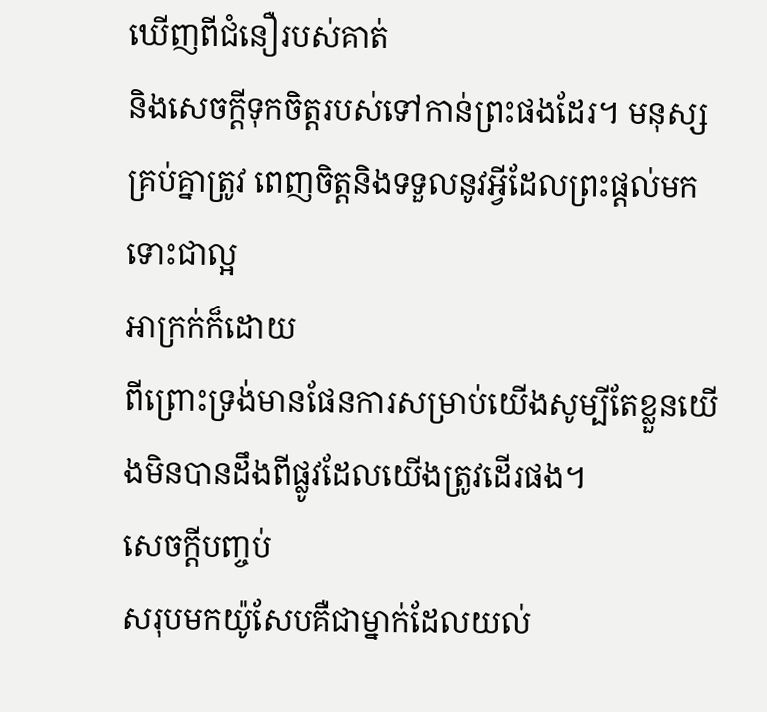ឃើញពីជំនឿរបស់គាត់
និងសេចក្តីទុកចិត្តរបស់ទៅកាន់ព្រះផងដែរ។ មនុស្សគ្រប់គ្នាត្រូវ ពេញចិត្តនិងទទួលនូវអ្វីដែលព្រះផ្តល់មកទោះជាល្អ
អាក្រក់ក៏ដោយ
ពីព្រោះទ្រង់មានផែនការសម្រាប់យើងសូម្បីតែខ្លួនយើងមិនបានដឹងពីផ្លូវដែលយើងត្រូវដើរផង។
សេចក្តីបញ្ចប់
សរុបមកយ៉ូសែបគឺជាម្នាក់ដែលយល់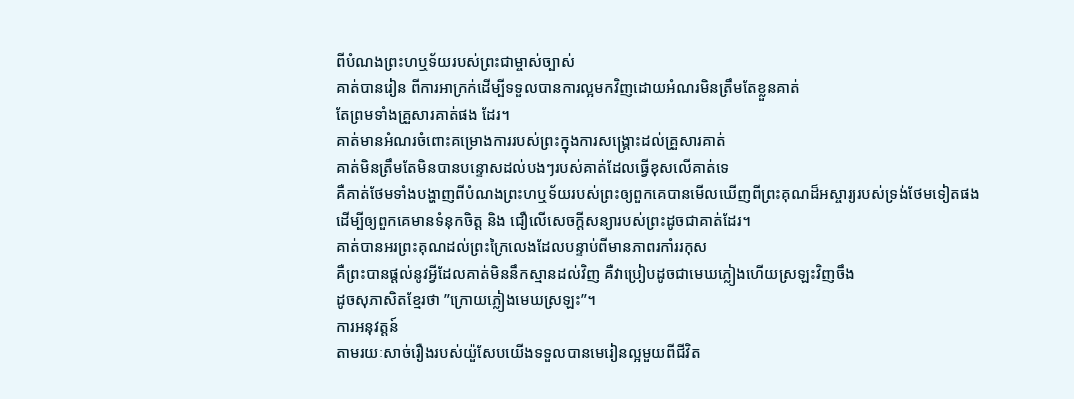ពីបំណងព្រះហឬទ័យរបស់ព្រះជាម្ចាស់ច្បាស់
គាត់បានរៀន ពីការអាក្រក់ដើម្បីទទួលបានការល្អមកវិញដោយអំណរមិនត្រឹមតែខ្លួនគាត់
តែព្រមទាំងគ្រួសារគាត់ផង ដែរ។
គាត់មានអំណរចំពោះគម្រោងការរបស់ព្រះក្នុងការសង្គ្រោះដល់គ្រួសារគាត់
គាត់មិនត្រឹមតែមិនបានបន្ទោសដល់បងៗរបស់គាត់ដែលធ្វើខុសលើគាត់ទេ
គឺគាត់ថែមទាំងបង្ហាញពីបំណងព្រះហឬទ័យរបស់ព្រះឲ្យពួកគេបានមើលឃើញពីព្រះគុណដ៏អស្ចារ្យរបស់ទ្រង់ថែមទៀតផង
ដើម្បីឲ្យពួកគេមានទំនុកចិត្ត និង ជឿលើសេចក្តីសន្យារបស់ព្រះដូចជាគាត់ដែរ។
គាត់បានអរព្រះគុណដល់ព្រះក្រៃលេងដែលបន្ទាប់ពីមានភាពរកាំររកុស
គឺព្រះបានផ្តល់នូវអ្វីដែលគាត់មិននឹកស្មានដល់វិញ គឺវាប្រៀបដូចជាមេឃភ្លៀងហើយស្រឡះវិញចឹង
ដូចសុភាសិតខ្មែរថា ”ក្រោយភ្លៀងមេឃស្រឡះ”។
ការអនុវត្តន៍
តាមរយៈសាច់រឿងរបស់យ៉ួសែបយើងទទួលបានមេរៀនល្អមួយពីជីវិត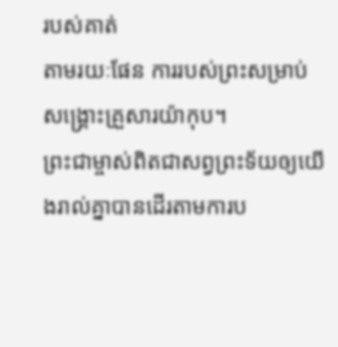របស់គាត់
តាមរយៈផែន ការរបស់ព្រះសម្រាប់សង្គ្រោះគ្រួសារយ៉ាកុប។
ព្រះជាម្ចាស់ពិតជាសព្វព្រះទ័យឲ្យយើងរាល់គ្នាបានដើរតាមការប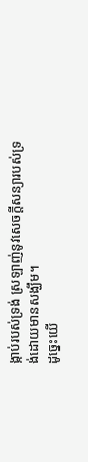ង្កាប់របស់ទ្រង់ ស្រឡាញ់នូវសេចក្តីសន្យារបស់ទ្រង់ដោយមានសង្ឃឹម។
ដូច្នេះយើ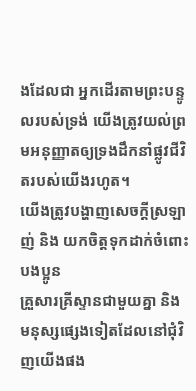ងដែលជា អ្នកដើរតាមព្រះបន្ទូលរបស់ទ្រង់ យើងត្រូវយល់ព្រមអនុញ្ញាតឲ្យទ្រងដឹកនាំផ្លូវជីវិតរបស់យើងរហូត។
យើងត្រូវបង្ហាញសេចក្តីស្រឡាញ់ និង យកចិត្តទុកដាក់ចំពោះបងប្អូន
គ្រួសារគ្រីស្ទានជាមួយគ្នា និង មនុស្សផ្សេងទៀតដែលនៅជុំវិញយើងផង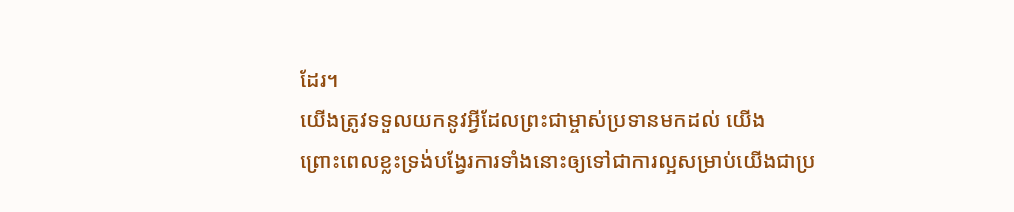ដែរ។
យើងត្រូវទទួលយកនូវអ្វីដែលព្រះជាម្ចាស់ប្រទានមកដល់ យើង
ព្រោះពេលខ្លះទ្រង់បង្វែរការទាំងនោះឲ្យទៅជាការល្អសម្រាប់យើងជាប្រ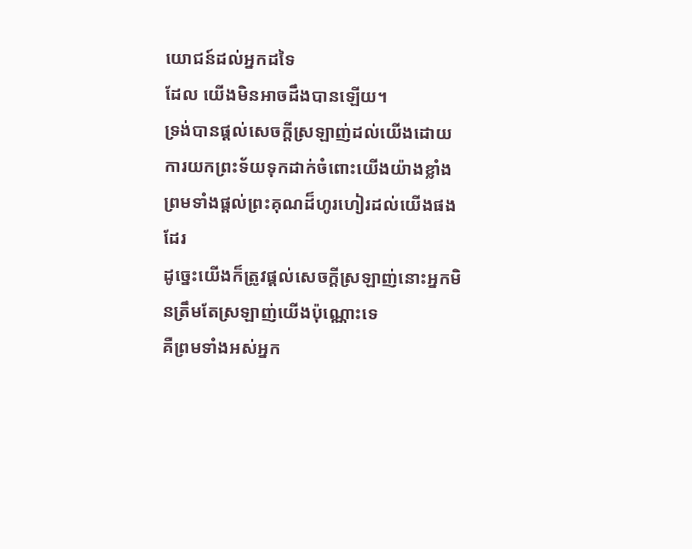យោជន៍ដល់អ្នកដទៃ
ដែល យើងមិនអាចដឹងបានឡើយ។
ទ្រង់បានផ្តល់សេចក្តីស្រឡាញ់ដល់យើងដោយការយកព្រះទ័យទុកដាក់ចំពោះយើងយ៉ាងខ្លាំង
ព្រមទាំងផ្តល់ព្រះគុណដ៏ហូរហៀរដល់យើងផងដែរ
ដូច្នេះយើងក៏ត្រូវផ្តល់សេចក្តីស្រឡាញ់នោះអ្នកមិនត្រឹមតែស្រឡាញ់យើងប៉ុណ្ណោះទេ
គឺព្រមទាំងអស់អ្នក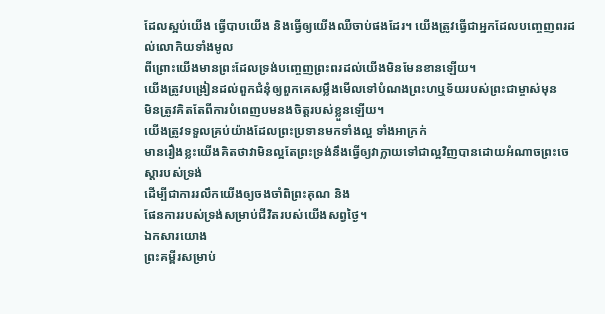ដែលស្អប់យើង ធ្វើបាបយើង និងធ្វើឲ្យយើងឈឺចាប់ផងដែរ។ យើងត្រូវធ្វើជាអ្នកដែលបញ្ចេញពរដល់លោកិយទាំងមូល
ពីព្រោះយើងមានព្រះដែលទ្រង់បញ្ចេញព្រះពរដល់យើងមិនមែនខានឡើយ។
យើងត្រូវបង្រៀនដល់ពួកជំនុំឲ្យពួកគេសម្លឹងមើលទៅបំណងព្រះហឬទ័យរបស់ព្រះជាម្ចាស់មុន
មិនត្រូវគិតតែពីការបំពេញបមនងចិត្តរបស់ខ្លួនឡើយ។
យើងត្រូវទទួលគ្រប់យ៉ាងដែលព្រះប្រទានមកទាំងល្អ ទាំងអាក្រក់
មានរឿងខ្លះយើងគិតថាវាមិនល្អតែព្រះទ្រង់នឹងធ្វើឲ្យវាក្លាយទៅជាល្អវិញបានដោយអំណាចព្រះចេស្តារបស់ទ្រង់
ដើម្បីជាការរលឹកយើងឲ្យចងចាំពិព្រះគុណ និង
ផែនការរបស់ទ្រង់សម្រាប់ជីវិតរបស់យើងសព្វថ្ងៃ។
ឯកសារយោង
ព្រះគម្ពីរសម្រាប់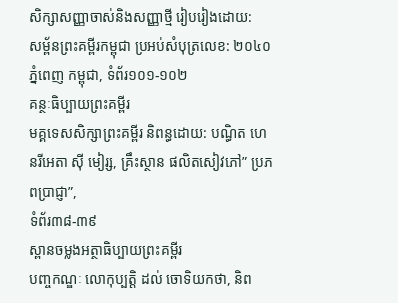សិក្សាសញ្ញាចាស់និងសញ្ញាថ្មី រៀបរៀងដោយ:
សម្ព័នព្រះគម្ពីរកម្ពុជា ប្រអប់សំបុត្រលេខ: ២០៤០ ភ្នំពេញ កម្ពុជា, ទំព័រ១០១-១០២
គន្ថៈធិប្បាយព្រះគម្ពីរ
មគ្គទេសសិក្សាព្រះគម្ពីរ និពន្ធដោយ: បណ្ធិត ហេនរីអេតា ស៊ី មៀរ្ស, គ្រឹះស្ថាន ផលិតសៀវភៅ” ប្រភពប្រាជ្ញា”,
ទំព័រ៣៨-៣៩
ស្ពានចម្លងអត្ថាធិប្បាយព្រះគម្ពីរ
បញ្ចកណ្ឌៈ លោកុប្បត្តិ ដល់ ចោទិយកថា, និព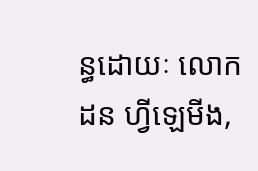ន្ធដោយៈ លោក ដន ហ្វីឡេមីង,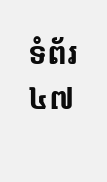ទំព័រ៤៧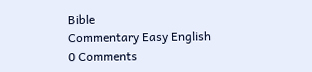Bible
Commentary Easy English
0 Comments